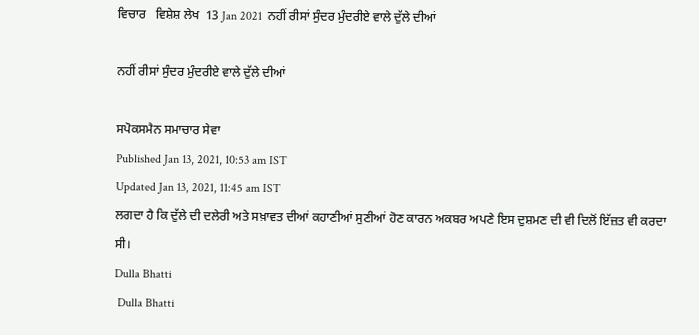ਵਿਚਾਰ   ਵਿਸ਼ੇਸ਼ ਲੇਖ  13 Jan 2021  ਨਹੀਂ ਰੀਸਾਂ ਸੁੰਦਰ ਮੁੰਦਰੀਏ ਵਾਲੇ ਦੁੱਲੇ ਦੀਆਂ

ਨਹੀਂ ਰੀਸਾਂ ਸੁੰਦਰ ਮੁੰਦਰੀਏ ਵਾਲੇ ਦੁੱਲੇ ਦੀਆਂ

ਸਪੋਕਸਮੈਨ ਸਮਾਚਾਰ ਸੇਵਾ
Published Jan 13, 2021, 10:53 am IST
Updated Jan 13, 2021, 11:45 am IST
ਲਗਦਾ ਹੈ ਕਿ ਦੁੱਲੇ ਦੀ ਦਲੇਰੀ ਅਤੇ ਸਖ਼ਾਵਤ ਦੀਆਂ ਕਹਾਣੀਆਂ ਸੁਣੀਆਂ ਹੋਣ ਕਾਰਨ ਅਕਬਰ ਅਪਣੇ ਇਸ ਦੁਸ਼ਮਣ ਦੀ ਵੀ ਦਿਲੋਂ ਇੱਜ਼ਤ ਵੀ ਕਰਦਾ ਸੀ।
Dulla Bhatti
 Dulla Bhatti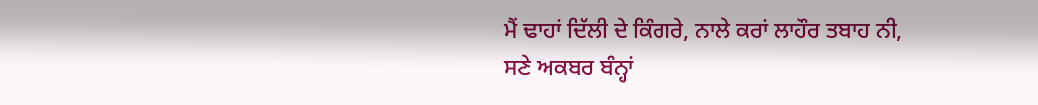ਮੈਂ ਢਾਹਾਂ ਦਿੱਲੀ ਦੇ ਕਿੰਗਰੇ, ਨਾਲੇ ਕਰਾਂ ਲਾਹੌਰ ਤਬਾਹ ਨੀ,
ਸਣੇ ਅਕਬਰ ਬੰਨ੍ਹਾਂ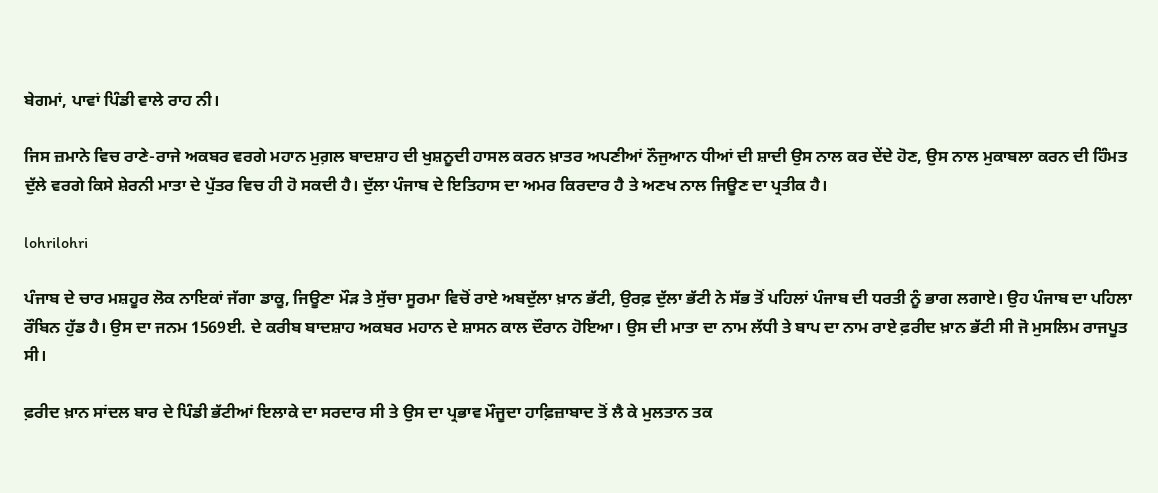ਬੇਗਮਾਂ, ਪਾਵਾਂ ਪਿੰਡੀ ਵਾਲੇ ਰਾਹ ਨੀ।

ਜਿਸ ਜ਼ਮਾਨੇ ਵਿਚ ਰਾਣੇ-ਰਾਜੇ ਅਕਬਰ ਵਰਗੇ ਮਹਾਨ ਮੁਗ਼ਲ ਬਾਦਸ਼ਾਹ ਦੀ ਖੁਸ਼ਨੂਦੀ ਹਾਸਲ ਕਰਨ ਖ਼ਾਤਰ ਅਪਣੀਆਂ ਨੌਜੁਆਨ ਧੀਆਂ ਦੀ ਸ਼ਾਦੀ ਉਸ ਨਾਲ ਕਰ ਦੇਂਦੇ ਹੋਣ, ਉਸ ਨਾਲ ਮੁਕਾਬਲਾ ਕਰਨ ਦੀ ਹਿੰਮਤ ਦੁੱਲੇ ਵਰਗੇ ਕਿਸੇ ਸ਼ੇਰਨੀ ਮਾਤਾ ਦੇ ਪੁੱਤਰ ਵਿਚ ਹੀ ਹੋ ਸਕਦੀ ਹੈ। ਦੁੱਲਾ ਪੰਜਾਬ ਦੇ ਇਤਿਹਾਸ ਦਾ ਅਮਰ ਕਿਰਦਾਰ ਹੈ ਤੇ ਅਣਖ ਨਾਲ ਜਿਊਣ ਦਾ ਪ੍ਰਤੀਕ ਹੈ।

lohrilohri

ਪੰਜਾਬ ਦੇ ਚਾਰ ਮਸ਼ਹੂਰ ਲੋਕ ਨਾਇਕਾਂ ਜੱਗਾ ਡਾਕੂ, ਜਿਊਣਾ ਮੌੜ ਤੇ ਸੁੱਚਾ ਸੂਰਮਾ ਵਿਚੋਂ ਰਾਏ ਅਬਦੁੱਲਾ ਖ਼ਾਨ ਭੱਟੀ, ਉਰਫ਼ ਦੁੱਲਾ ਭੱਟੀ ਨੇ ਸੱਭ ਤੋਂ ਪਹਿਲਾਂ ਪੰਜਾਬ ਦੀ ਧਰਤੀ ਨੂੰ ਭਾਗ ਲਗਾਏ। ਉਹ ਪੰਜਾਬ ਦਾ ਪਹਿਲਾ ਰੌਬਿਨ ਹੁੱਡ ਹੈ। ਉਸ ਦਾ ਜਨਮ 1569ਈ. ਦੇ ਕਰੀਬ ਬਾਦਸ਼ਾਹ ਅਕਬਰ ਮਹਾਨ ਦੇ ਸ਼ਾਸਨ ਕਾਲ ਦੌਰਾਨ ਹੋਇਆ। ਉਸ ਦੀ ਮਾਤਾ ਦਾ ਨਾਮ ਲੱਧੀ ਤੇ ਬਾਪ ਦਾ ਨਾਮ ਰਾਏ ਫ਼ਰੀਦ ਖ਼ਾਨ ਭੱਟੀ ਸੀ ਜੋ ਮੁਸਲਿਮ ਰਾਜਪੂਤ ਸੀ।

ਫ਼ਰੀਦ ਖ਼ਾਨ ਸਾਂਦਲ ਬਾਰ ਦੇ ਪਿੰਡੀ ਭੱਟੀਆਂ ਇਲਾਕੇ ਦਾ ਸਰਦਾਰ ਸੀ ਤੇ ਉਸ ਦਾ ਪ੍ਰਭਾਵ ਮੌਜੂਦਾ ਹਾਫ਼ਿਜ਼ਾਬਾਦ ਤੋਂ ਲੈ ਕੇ ਮੁਲਤਾਨ ਤਕ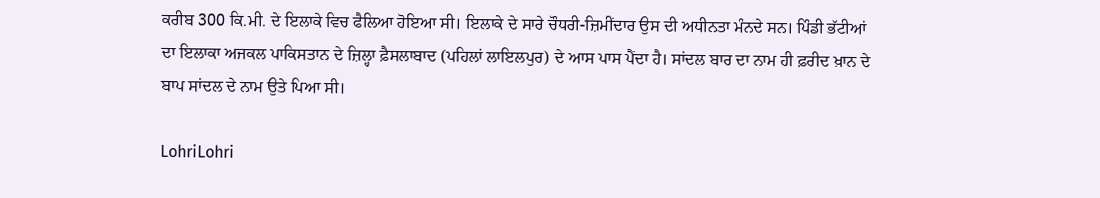ਕਰੀਬ 300 ਕਿ.ਮੀ. ਦੇ ਇਲਾਕੇ ਵਿਚ ਫੈਲਿਆ ਹੋਇਆ ਸੀ। ਇਲਾਕੇ ਦੇ ਸਾਰੇ ਚੌਧਰੀ-ਜ਼ਿਮੀਂਦਾਰ ਉਸ ਦੀ ਅਧੀਨਤਾ ਮੰਨਦੇ ਸਨ। ਪਿੰਡੀ ਭੱਟੀਆਂ ਦਾ ਇਲਾਕਾ ਅਜਕਲ ਪਾਕਿਸਤਾਨ ਦੇ ਜ਼ਿਲ੍ਹਾ ਫ਼ੈਸਲਾਬਾਦ (ਪਹਿਲਾਂ ਲਾਇਲਪੁਰ) ਦੇ ਆਸ ਪਾਸ ਪੈਂਦਾ ਹੈ। ਸਾਂਦਲ ਬਾਰ ਦਾ ਨਾਮ ਹੀ ਫ਼ਰੀਦ ਖ਼ਾਨ ਦੇ ਬਾਪ ਸਾਂਦਲ ਦੇ ਨਾਮ ਉਤੇ ਪਿਆ ਸੀ।

LohriLohri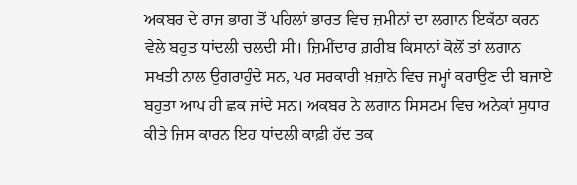ਅਕਬਰ ਦੇ ਰਾਜ ਭਾਗ ਤੋਂ ਪਹਿਲਾਂ ਭਾਰਤ ਵਿਚ ਜ਼ਮੀਨਾਂ ਦਾ ਲਗਾਨ ਇਕੱਠਾ ਕਰਨ ਵੇਲੇ ਬਹੁਤ ਧਾਂਦਲੀ ਚਲਦੀ ਸੀ। ਜ਼ਿਮੀਂਦਾਰ ਗ਼ਰੀਬ ਕਿਸਾਨਾਂ ਕੋਲੋਂ ਤਾਂ ਲਗਾਨ ਸਖਤੀ ਨਾਲ ਉਗਰਾਹੁੰਦੇ ਸਨ, ਪਰ ਸਰਕਾਰੀ ਖ਼ਜ਼ਾਨੇ ਵਿਚ ਜਮ੍ਹਾਂ ਕਰਾਉਣ ਦੀ ਬਜਾਏ ਬਹੁਤਾ ਆਪ ਹੀ ਛਕ ਜਾਂਦੇ ਸਨ। ਅਕਬਰ ਨੇ ਲਗਾਨ ਸਿਸਟਮ ਵਿਚ ਅਨੇਕਾਂ ਸੁਧਾਰ ਕੀਤੇ ਜਿਸ ਕਾਰਨ ਇਹ ਧਾਂਦਲੀ ਕਾਫ਼ੀ ਹੱਦ ਤਕ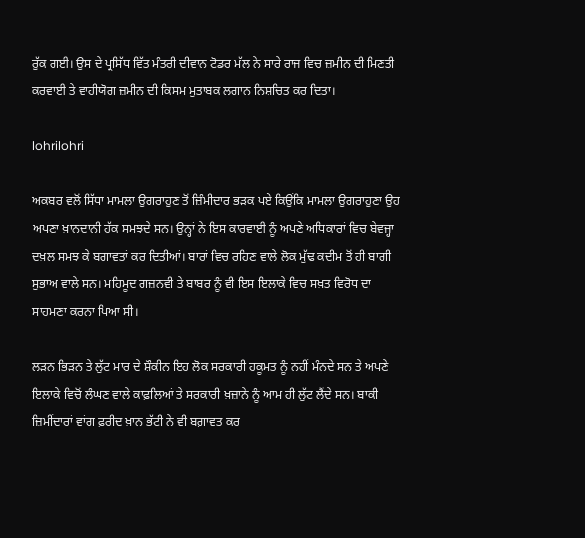ਰੁੱਕ ਗਈ। ਉਸ ਦੇ ਪ੍ਰਸਿੱਧ ਵਿੱਤ ਮੰਤਰੀ ਦੀਵਾਨ ਟੋਡਰ ਮੱਲ ਨੇ ਸਾਰੇ ਰਾਜ ਵਿਚ ਜ਼ਮੀਨ ਦੀ ਮਿਣਤੀ ਕਰਵਾਈ ਤੇ ਵਾਹੀਯੋਗ ਜ਼ਮੀਨ ਦੀ ਕਿਸਮ ਮੁਤਾਬਕ ਲਗਾਨ ਨਿਸ਼ਚਿਤ ਕਰ ਦਿਤਾ।

lohrilohri

ਅਕਬਰ ਵਲੋਂ ਸਿੱਧਾ ਮਾਮਲਾ ਉਗਰਾਹੁਣ ਤੋਂ ਜ਼ਿੰਮੀਦਾਰ ਭੜਕ ਪਏ ਕਿਉਂਕਿ ਮਾਮਲਾ ਉਗਰਾਹੁਣਾ ਉਹ ਅਪਣਾ ਖ਼ਾਨਦਾਨੀ ਹੱਕ ਸਮਝਦੇ ਸਨ। ਉਨ੍ਹਾਂ ਨੇ ਇਸ ਕਾਰਵਾਈ ਨੂੰ ਅਪਣੇ ਅਧਿਕਾਰਾਂ ਵਿਚ ਬੇਵਜ੍ਹਾ ਦਖ਼ਲ ਸਮਝ ਕੇ ਬਗਾਵਤਾਂ ਕਰ ਦਿਤੀਆਂ। ਬਾਰਾਂ ਵਿਚ ਰਹਿਣ ਵਾਲੇ ਲੋਕ ਮੁੱਢ ਕਦੀਮ ਤੋਂ ਹੀ ਬਾਗੀ ਸੁਭਾਅ ਵਾਲੇ ਸਨ। ਮਹਿਮੂਦ ਗਜ਼ਨਵੀ ਤੇ ਬਾਬਰ ਨੂੰ ਵੀ ਇਸ ਇਲਾਕੇ ਵਿਚ ਸਖ਼ਤ ਵਿਰੋਧ ਦਾ ਸਾਹਮਣਾ ਕਰਨਾ ਪਿਆ ਸੀ।

ਲੜਨ ਭਿੜਨ ਤੇ ਲੁੱਟ ਮਾਰ ਦੇ ਸ਼ੌਕੀਨ ਇਹ ਲੋਕ ਸਰਕਾਰੀ ਹਕੂਮਤ ਨੂੰ ਨਹੀਂ ਮੰਨਦੇ ਸਨ ਤੇ ਅਪਣੇ ਇਲਾਕੇ ਵਿਚੋਂ ਲੰਘਣ ਵਾਲੇ ਕਾਫ਼ਲਿਆਂ ਤੇ ਸਰਕਾਰੀ ਖ਼ਜ਼ਾਨੇ ਨੂੰ ਆਮ ਹੀ ਲੁੱਟ ਲੈਂਦੇ ਸਨ। ਬਾਕੀ ਜ਼ਿਮੀਂਦਾਰਾਂ ਵਾਂਗ ਫ਼ਰੀਦ ਖ਼ਾਨ ਭੱਟੀ ਨੇ ਵੀ ਬਗ਼ਾਵਤ ਕਰ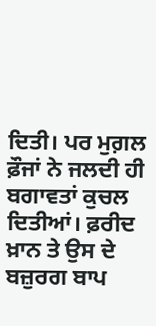ਦਿਤੀ। ਪਰ ਮੁਗ਼ਲ ਫ਼ੌਜਾਂ ਨੇ ਜਲਦੀ ਹੀ ਬਗਾਵਤਾਂ ਕੁਚਲ ਦਿਤੀਆਂ। ਫ਼ਰੀਦ ਖ਼ਾਨ ਤੇ ਉਸ ਦੇ ਬਜ਼ੁਰਗ ਬਾਪ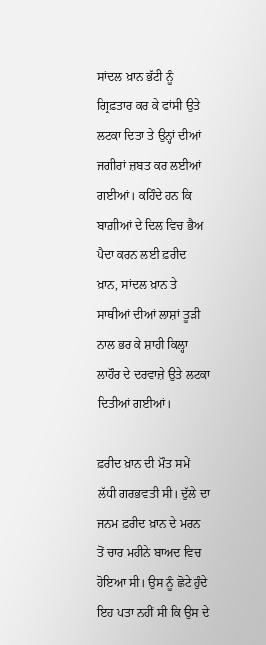ਸਾਂਦਲ ਖ਼ਾਨ ਭੱਟੀ ਨੂੰ ਗ੍ਰਿਫ਼ਤਾਰ ਕਰ ਕੇ ਫਾਂਸੀ ਉਤੇ ਲਟਕਾ ਦਿਤਾ ਤੇ ਉਨ੍ਹਾਂ ਦੀਆਂ ਜਗੀਰਾਂ ਜ਼ਬਤ ਕਰ ਲਈਆਂ ਗਈਆਂ। ਕਹਿੰਦੇ ਹਨ ਕਿ ਬਾਗ਼ੀਆਂ ਦੇ ਦਿਲ ਵਿਚ ਭੈਅ ਪੈਦਾ ਕਰਨ ਲਈ ਫ਼ਰੀਦ ਖ਼ਾਨ, ਸਾਂਦਲ ਖ਼ਾਨ ਤੇ ਸਾਥੀਆਂ ਦੀਆਂ ਲਾਸ਼ਾਂ ਤੂੜੀ ਨਾਲ ਭਰ ਕੇ ਸ਼ਾਹੀ ਕਿਲ੍ਹਾ ਲਾਹੌਰ ਦੇ ਦਰਵਾਜ਼ੇ ਉਤੇ ਲਟਕਾ ਦਿਤੀਆਂ ਗਈਆਂ।

ਫ਼ਰੀਦ ਖ਼ਾਨ ਦੀ ਮੌਤ ਸਮੇਂ ਲੱਧੀ ਗਰਭਵਤੀ ਸੀ। ਦੁੱਲੇ ਦਾ ਜਨਮ ਫ਼ਰੀਦ ਖ਼ਾਨ ਦੇ ਮਰਨ ਤੋਂ ਚਾਰ ਮਹੀਨੇ ਬਾਅਦ ਵਿਚ ਹੋਇਆ ਸੀ। ਉਸ ਨੂੰ ਛੋਟੇ ਹੁੰਦੇ ਇਹ ਪਤਾ ਨਹੀਂ ਸੀ ਕਿ ਉਸ ਦੇ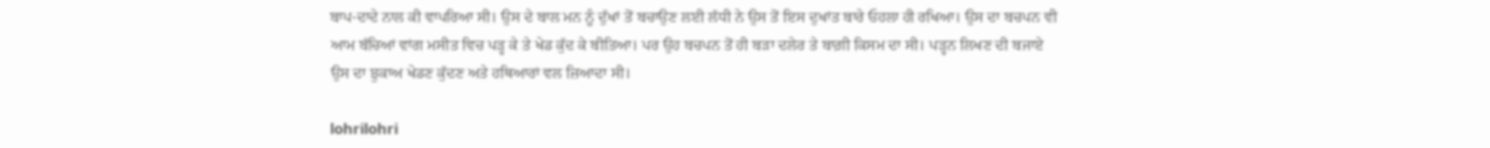ਬਾਪ-ਦਾਦੇ ਨਾਲ ਕੀ ਵਾਪਰਿਆ ਸੀ। ਉਸ ਦੇ ਬਾਲ ਮਨ ਨੂੰ ਦੁੱਖਾਂ ਤੋਂ ਬਚਾਉਣ ਲਈ ਲੱਧੀ ਨੇ ਉਸ ਤੋਂ ਇਸ ਦੁਖਾਂਤ ਬਾਰੇ ਓਹਲਾ ਹੀ ਰਖਿਆ। ਉਸ ਦਾ ਬਚਪਨ ਵੀ ਆਮ ਬੱਚਿਆਂ ਵਾਂਗ ਮਸੀਤ ਵਿਚ ਪੜ੍ਹ ਕੇ ਤੇ ਖੇਡ ਕੁੱਦ ਕੇ ਬੀਤਿਆ। ਪਰ ਉਹ ਬਚਪਨ ਤੋਂ ਹੀ ਬੜਾ ਦਲੇਰ ਤੇ ਬਾਗ਼ੀ ਕਿਸਮ ਦਾ ਸੀ। ਪੜ੍ਹਨ ਲਿਖਣ ਦੀ ਬਜਾਏ ਉਸ ਦਾ ਝੁਕਾਅ ਖੇਡਣ ਕੁੱਦਣ ਅਤੇ ਹਥਿਆਰਾਂ ਵਲ ਜ਼ਿਆਦਾ ਸੀ।

lohrilohri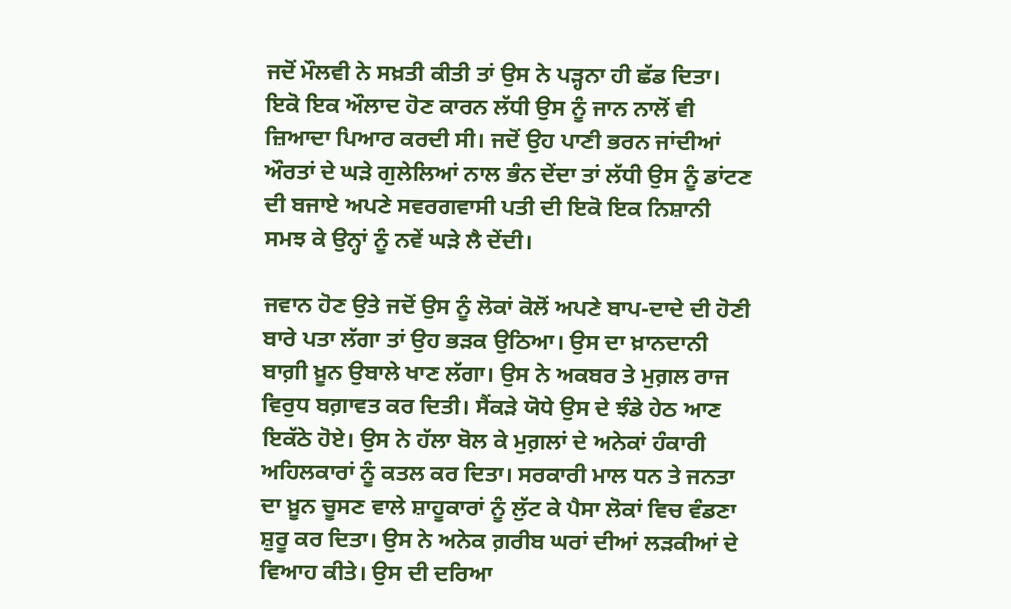ਜਦੋਂ ਮੌਲਵੀ ਨੇ ਸਖ਼ਤੀ ਕੀਤੀ ਤਾਂ ਉਸ ਨੇ ਪੜ੍ਹਨਾ ਹੀ ਛੱਡ ਦਿਤਾ। ਇਕੋ ਇਕ ਔਲਾਦ ਹੋਣ ਕਾਰਨ ਲੱਧੀ ਉਸ ਨੂੰ ਜਾਨ ਨਾਲੋਂ ਵੀ ਜ਼ਿਆਦਾ ਪਿਆਰ ਕਰਦੀ ਸੀ। ਜਦੋਂ ਉਹ ਪਾਣੀ ਭਰਨ ਜਾਂਦੀਆਂ ਔਰਤਾਂ ਦੇ ਘੜੇ ਗੁਲੇਲਿਆਂ ਨਾਲ ਭੰਨ ਦੇਂਦਾ ਤਾਂ ਲੱਧੀ ਉਸ ਨੂੰ ਡਾਂਟਣ ਦੀ ਬਜਾਏ ਅਪਣੇ ਸਵਰਗਵਾਸੀ ਪਤੀ ਦੀ ਇਕੋ ਇਕ ਨਿਸ਼ਾਨੀ ਸਮਝ ਕੇ ਉਨ੍ਹਾਂ ਨੂੰ ਨਵੇਂ ਘੜੇ ਲੈ ਦੇਂਦੀ।

ਜਵਾਨ ਹੋਣ ਉਤੇ ਜਦੋਂ ਉਸ ਨੂੰ ਲੋਕਾਂ ਕੋਲੋਂ ਅਪਣੇ ਬਾਪ-ਦਾਦੇ ਦੀ ਹੋਣੀ ਬਾਰੇ ਪਤਾ ਲੱਗਾ ਤਾਂ ਉਹ ਭੜਕ ਉਠਿਆ। ਉਸ ਦਾ ਖ਼ਾਨਦਾਨੀ ਬਾਗ਼ੀ ਖ਼ੂਨ ਉਬਾਲੇ ਖਾਣ ਲੱਗਾ। ਉਸ ਨੇ ਅਕਬਰ ਤੇ ਮੁਗ਼ਲ ਰਾਜ ਵਿਰੁਧ ਬਗ਼ਾਵਤ ਕਰ ਦਿਤੀ। ਸੈਂਕੜੇ ਯੋਧੇ ਉਸ ਦੇ ਝੰਡੇ ਹੇਠ ਆਣ ਇਕੱਠੇ ਹੋਏ। ਉਸ ਨੇ ਹੱਲਾ ਬੋਲ ਕੇ ਮੁਗ਼ਲਾਂ ਦੇ ਅਨੇਕਾਂ ਹੰਕਾਰੀ ਅਹਿਲਕਾਰਾਂ ਨੂੰ ਕਤਲ ਕਰ ਦਿਤਾ। ਸਰਕਾਰੀ ਮਾਲ ਧਨ ਤੇ ਜਨਤਾ ਦਾ ਖ਼ੂਨ ਚੂਸਣ ਵਾਲੇ ਸ਼ਾਹੂਕਾਰਾਂ ਨੂੰ ਲੁੱਟ ਕੇ ਪੈਸਾ ਲੋਕਾਂ ਵਿਚ ਵੰਡਣਾ ਸ਼ੁਰੂ ਕਰ ਦਿਤਾ। ਉਸ ਨੇ ਅਨੇਕ ਗ਼ਰੀਬ ਘਰਾਂ ਦੀਆਂ ਲੜਕੀਆਂ ਦੇ ਵਿਆਹ ਕੀਤੇ। ਉਸ ਦੀ ਦਰਿਆ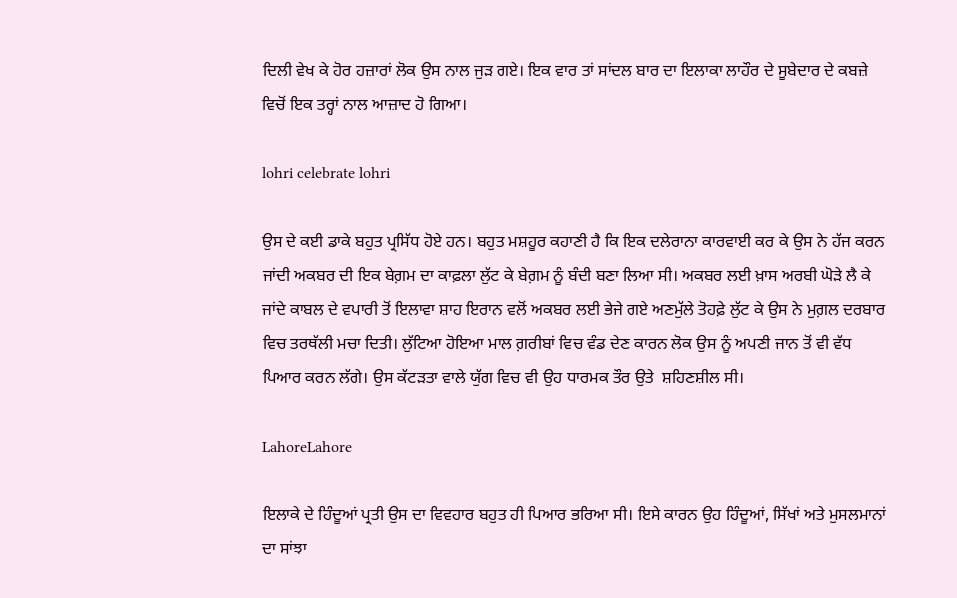ਦਿਲੀ ਵੇਖ ਕੇ ਹੋਰ ਹਜ਼ਾਰਾਂ ਲੋਕ ਉਸ ਨਾਲ ਜੁੜ ਗਏ। ਇਕ ਵਾਰ ਤਾਂ ਸਾਂਦਲ ਬਾਰ ਦਾ ਇਲਾਕਾ ਲਾਹੌਰ ਦੇ ਸੂਬੇਦਾਰ ਦੇ ਕਬਜ਼ੇ ਵਿਚੋਂ ਇਕ ਤਰ੍ਹਾਂ ਨਾਲ ਆਜ਼ਾਦ ਹੋ ਗਿਆ।

lohri celebrate lohri

ਉਸ ਦੇ ਕਈ ਡਾਕੇ ਬਹੁਤ ਪ੍ਰਸਿੱਧ ਹੋਏ ਹਨ। ਬਹੁਤ ਮਸ਼ਹੂਰ ਕਹਾਣੀ ਹੈ ਕਿ ਇਕ ਦਲੇਰਾਨਾ ਕਾਰਵਾਈ ਕਰ ਕੇ ਉਸ ਨੇ ਹੱਜ ਕਰਨ ਜਾਂਦੀ ਅਕਬਰ ਦੀ ਇਕ ਬੇਗ਼ਮ ਦਾ ਕਾਫ਼ਲਾ ਲੁੱਟ ਕੇ ਬੇਗ਼ਮ ਨੂੰ ਬੰਦੀ ਬਣਾ ਲਿਆ ਸੀ। ਅਕਬਰ ਲਈ ਖ਼ਾਸ ਅਰਬੀ ਘੋੜੇ ਲੈ ਕੇ ਜਾਂਦੇ ਕਾਬਲ ਦੇ ਵਪਾਰੀ ਤੋਂ ਇਲਾਵਾ ਸ਼ਾਹ ਇਰਾਨ ਵਲੋਂ ਅਕਬਰ ਲਈ ਭੇਜੇ ਗਏ ਅਣਮੁੱਲੇ ਤੋਹਫ਼ੇ ਲੁੱਟ ਕੇ ਉਸ ਨੇ ਮੁਗ਼ਲ ਦਰਬਾਰ ਵਿਚ ਤਰਥੱਲੀ ਮਚਾ ਦਿਤੀ। ਲੁੱਟਿਆ ਹੋਇਆ ਮਾਲ ਗ਼ਰੀਬਾਂ ਵਿਚ ਵੰਡ ਦੇਣ ਕਾਰਨ ਲੋਕ ਉਸ ਨੂੰ ਅਪਣੀ ਜਾਨ ਤੋਂ ਵੀ ਵੱਧ ਪਿਆਰ ਕਰਨ ਲੱਗੇ। ਉਸ ਕੱਟੜਤਾ ਵਾਲੇ ਯੁੱਗ ਵਿਚ ਵੀ ਉਹ ਧਾਰਮਕ ਤੌਰ ਉਤੇ  ਸ਼ਹਿਣਸ਼ੀਲ ਸੀ।

LahoreLahore

ਇਲਾਕੇ ਦੇ ਹਿੰਦੂਆਂ ਪ੍ਰਤੀ ਉਸ ਦਾ ਵਿਵਹਾਰ ਬਹੁਤ ਹੀ ਪਿਆਰ ਭਰਿਆ ਸੀ। ਇਸੇ ਕਾਰਨ ਉਹ ਹਿੰਦੂਆਂ, ਸਿੱਖਾਂ ਅਤੇ ਮੁਸਲਮਾਨਾਂ ਦਾ ਸਾਂਝਾ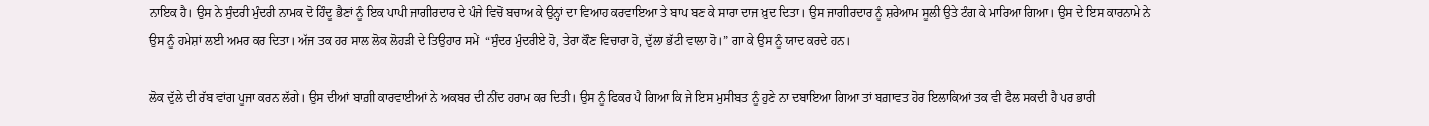ਨਾਇਕ ਹੈ। ਉਸ ਨੇ ਸੁੰਦਰੀ ਮੁੰਦਰੀ ਨਾਮਕ ਦੋ ਹਿੰਦੂ ਭੈਣਾਂ ਨੂੰ ਇਕ ਪਾਪੀ ਜਾਗੀਰਦਾਰ ਦੇ ਪੰਜੇ ਵਿਚੋਂ ਬਚਾਅ ਕੇ ਉਨ੍ਹਾਂ ਦਾ ਵਿਆਹ ਕਰਵਾਇਆ ਤੇ ਬਾਪ ਬਣ ਕੇ ਸਾਰਾ ਦਾਜ ਖ਼ੁਦ ਦਿਤਾ। ਉਸ ਜਾਗੀਰਦਾਰ ਨੂੰ ਸ਼ਰੇਆਮ ਸੂਲੀ ਉਤੇ ਟੰਗ ਕੇ ਮਾਰਿਆ ਗਿਆ। ਉਸ ਦੇ ਇਸ ਕਾਰਨਾਮੇ ਨੇ ਉਸ ਨੂੰ ਹਮੇਸ਼ਾਂ ਲਈ ਅਮਰ ਕਰ ਦਿਤਾ। ਅੱਜ ਤਕ ਹਰ ਸਾਲ ਲੋਕ ਲੋਹੜੀ ਦੇ ਤਿਉਹਾਰ ਸਮੇਂ  “ਸੁੰਦਰ ਮੁੰਦਰੀਏ ਹੋ, ਤੇਰਾ ਕੌਣ ਵਿਚਾਰਾ ਹੋ, ਦੁੱਲਾ ਭੱਟੀ ਵਾਲਾ ਹੋ।” ਗਾ ਕੇ ਉਸ ਨੂੰ ਯਾਦ ਕਰਦੇ ਹਨ।

ਲੋਕ ਦੁੱਲੇ ਦੀ ਰੱਬ ਵਾਂਗ ਪੂਜਾ ਕਰਨ ਲੱਗੇ। ਉਸ ਦੀਆਂ ਬਾਗ਼ੀ ਕਾਰਵਾਈਆਂ ਨੇ ਅਕਬਰ ਦੀ ਨੀਂਦ ਹਰਾਮ ਕਰ ਦਿਤੀ। ਉਸ ਨੂੰ ਫਿਕਰ ਪੈ ਗਿਆ ਕਿ ਜੇ ਇਸ ਮੁਸੀਬਤ ਨੂੰ ਹੁਣੇ ਨਾ ਦਬਾਇਆ ਗਿਆ ਤਾਂ ਬਗ਼ਾਵਤ ਹੋਰ ਇਲਾਕਿਆਂ ਤਕ ਵੀ ਫੈਲ ਸਕਦੀ ਹੈ ਪਰ ਭਾਰੀ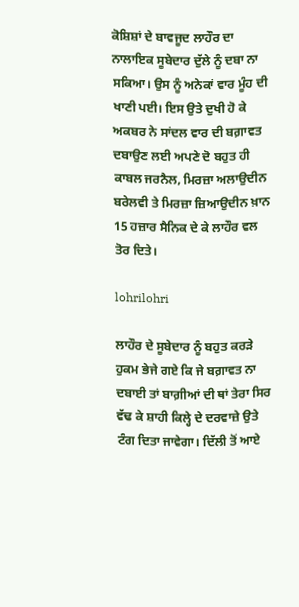ਕੋਸ਼ਿਸ਼ਾਂ ਦੇ ਬਾਵਜੂਦ ਲਾਹੌਰ ਦਾ ਨਾਲਾਇਕ ਸੂਬੇਦਾਰ ਦੁੱਲੇ ਨੂੰ ਦਬਾ ਨਾ ਸਕਿਆ। ਉਸ ਨੂੰ ਅਨੇਕਾਂ ਵਾਰ ਮੂੰਹ ਦੀ ਖਾਣੀ ਪਈ। ਇਸ ਉਤੇ ਦੁਖੀ ਹੋ ਕੇ ਅਕਬਰ ਨੇ ਸਾਂਦਲ ਵਾਰ ਦੀ ਬਗ਼ਾਵਤ ਦਬਾਉਣ ਲਈ ਅਪਣੇ ਦੋ ਬਹੁਤ ਹੀ ਕਾਬਲ ਜਰਨੈਲ, ਮਿਰਜ਼ਾ ਅਲਾਉਦੀਨ ਬਰੇਲਵੀ ਤੇ ਮਿਰਜ਼ਾ ਜ਼ਿਆਉਦੀਨ ਖ਼ਾਨ 15 ਹਜ਼ਾਰ ਸੈਨਿਕ ਦੇ ਕੇ ਲਾਹੌਰ ਵਲ ਤੋਰ ਦਿਤੇ।

lohrilohri

ਲਾਹੌਰ ਦੇ ਸੂਬੇਦਾਰ ਨੂੰ ਬਹੁਤ ਕਰੜੇ ਹੁਕਮ ਭੇਜੇ ਗਏ ਕਿ ਜੇ ਬਗ਼ਾਵਤ ਨਾ ਦਬਾਈ ਤਾਂ ਬਾਗ਼ੀਆਂ ਦੀ ਥਾਂ ਤੇਰਾ ਸਿਰ ਵੱਢ ਕੇ ਸ਼ਾਹੀ ਕਿਲ੍ਹੇ ਦੇ ਦਰਵਾਜ਼ੇ ਉਤੇ ਟੰਗ ਦਿਤਾ ਜਾਵੇਗਾ। ਦਿੱਲੀ ਤੋਂ ਆਏ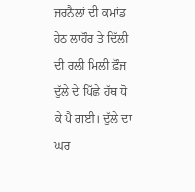ਜਰਨੈਲਾਂ ਦੀ ਕਮਾਂਡ ਹੇਠ ਲਾਹੌਰ ਤੇ ਦਿੱਲੀ ਦੀ ਰਲੀ ਮਿਲੀ ਫ਼ੌਜ ਦੁੱਲੇ ਦੇ ਪਿੱਛੇ ਹੱਥ ਧੋ ਕੇ ਪੈ ਗਈ। ਦੁੱਲੇ ਦਾ ਘਰ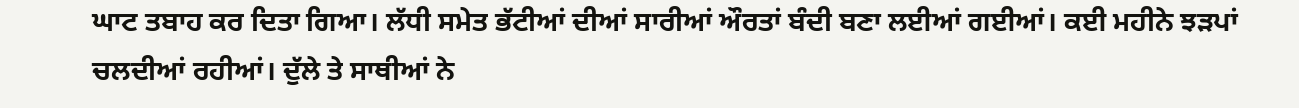ਘਾਟ ਤਬਾਹ ਕਰ ਦਿਤਾ ਗਿਆ। ਲੱਧੀ ਸਮੇਤ ਭੱਟੀਆਂ ਦੀਆਂ ਸਾਰੀਆਂ ਔਰਤਾਂ ਬੰਦੀ ਬਣਾ ਲਈਆਂ ਗਈਆਂ। ਕਈ ਮਹੀਨੇ ਝੜਪਾਂ ਚਲਦੀਆਂ ਰਹੀਆਂ। ਦੁੱਲੇ ਤੇ ਸਾਥੀਆਂ ਨੇ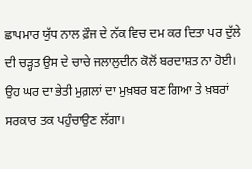ਛਾਪਮਾਰ ਯੁੱਧ ਨਾਲ ਫ਼ੌਜ ਦੇ ਨੱਕ ਵਿਚ ਦਮ ਕਰ ਦਿਤਾ ਪਰ ਦੁੱਲੇ ਦੀ ਚੜ੍ਹਤ ਉਸ ਦੇ ਚਾਚੇ ਜਲਾਲੁਦੀਨ ਕੋਲੋਂ ਬਰਦਾਸ਼ਤ ਨਾ ਹੋਈ। ਉਹ ਘਰ ਦਾ ਭੇਤੀ ਮੁਗ਼ਲਾਂ ਦਾ ਮੁਖ਼ਬਰ ਬਣ ਗਿਆ ਤੇ ਖ਼ਬਰਾਂ ਸਰਕਾਰ ਤਕ ਪਹੁੰਚਾਉਣ ਲੱਗਾ।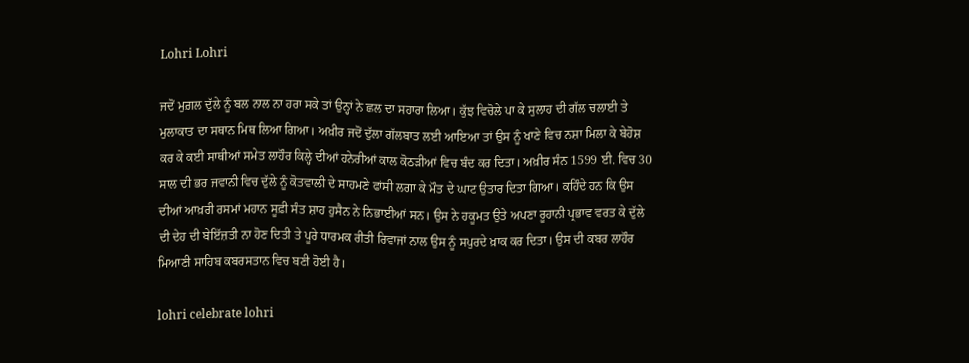Lohri Lohri

ਜਦੋਂ ਮੁਗ਼ਲ ਦੁੱਲੇ ਨੂੰ ਬਲ ਨਾਲ ਨਾ ਹਰਾ ਸਕੇ ਤਾਂ ਉਨ੍ਹਾਂ ਨੇ ਛਲ ਦਾ ਸਹਾਰਾ ਲਿਆ। ਕੁੱਝ ਵਿਚੋਲੇ ਪਾ ਕੇ ਸੁਲਾਹ ਦੀ ਗੱਲ ਚਲਾਈ ਤੇ ਮੁਲਾਕਾਤ ਦਾ ਸਥਾਨ ਮਿਥ ਲਿਆ ਗਿਆ। ਅਖ਼ੀਰ ਜਦੋਂ ਦੁੱਲਾ ਗੱਲਬਾਤ ਲਈ ਆਇਆ ਤਾਂ ਉਸ ਨੂੰ ਖਾਣੇ ਵਿਚ ਨਸ਼ਾ ਮਿਲਾ ਕੇ ਬੇਹੋਸ਼ ਕਰ ਕੇ ਕਈ ਸਾਥੀਆਂ ਸਮੇਤ ਲਾਹੌਰ ਕਿਲ੍ਹੇ ਦੀਆਂ ਹਨੇਰੀਆਂ ਕਾਲ ਕੋਠੜੀਆਂ ਵਿਚ ਬੰਦ ਕਰ ਦਿਤਾ। ਅਖ਼ੀਰ ਸੰਨ 1599 ਈ. ਵਿਚ 30 ਸਾਲ ਦੀ ਭਰ ਜਵਾਨੀ ਵਿਚ ਦੁੱਲੇ ਨੂੰ ਕੋਤਵਾਲੀ ਦੇ ਸਾਹਮਣੇ ਫਾਂਸੀ ਲਗਾ ਕੇ ਮੌਤ ਦੇ ਘਾਟ ਉਤਾਰ ਦਿਤਾ ਗਿਆ। ਕਹਿੰਦੇ ਹਨ ਕਿ ਉਸ ਦੀਆਂ ਆਖ਼ਰੀ ਰਸਮਾਂ ਮਹਾਨ ਸੂਫ਼ੀ ਸੰਤ ਸ਼ਾਹ ਹੁਸੈਨ ਨੇ ਨਿਭਾਈਆਂ ਸਨ। ਉਸ ਨੇ ਹਕੂਮਤ ਉਤੇ ਅਪਣਾ ਰੂਹਾਨੀ ਪ੍ਰਭਾਵ ਵਰਤ ਕੇ ਦੁੱਲੇ ਦੀ ਦੇਹ ਦੀ ਬੇਇੱਜ਼ਤੀ ਨਾ ਹੋਣ ਦਿਤੀ ਤੇ ਪੂਰੇ ਧਾਰਮਕ ਰੀਤੀ ਰਿਵਾਜਾਂ ਨਾਲ ਉਸ ਨੂੰ ਸਪੁਰਦੇ ਖ਼ਾਕ ਕਰ ਦਿਤਾ। ਉਸ ਦੀ ਕਬਰ ਲਾਹੌਰ ਮਿਆਣੀ ਸਾਹਿਬ ਕਬਰਸਤਾਨ ਵਿਚ ਬਣੀ ਹੋਈ ਹੈ।

lohri celebrate lohri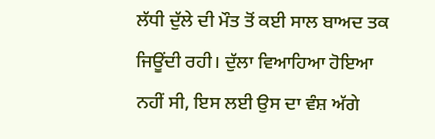ਲੱਧੀ ਦੁੱਲੇ ਦੀ ਮੌਤ ਤੋਂ ਕਈ ਸਾਲ ਬਾਅਦ ਤਕ ਜਿਊਂਦੀ ਰਹੀ। ਦੁੱਲਾ ਵਿਆਹਿਆ ਹੋਇਆ ਨਹੀਂ ਸੀ, ਇਸ ਲਈ ਉਸ ਦਾ ਵੰਸ਼ ਅੱਗੇ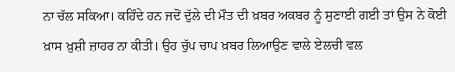ਨਾ ਚੱਲ ਸਕਿਆ। ਕਹਿੰਦੇ ਹਨ ਜਦੋਂ ਦੁੱਲੇ ਦੀ ਮੌਤ ਦੀ ਖ਼ਬਰ ਅਕਬਰ ਨੂੰ ਸੁਣਾਈ ਗਈ ਤਾਂ ਉਸ ਨੇ ਕੋਈ ਖ਼ਾਸ ਖ਼ੁਸ਼ੀ ਜ਼ਾਹਰ ਨਾ ਕੀਤੀ। ਉਹ ਚੁੱਪ ਚਾਪ ਖ਼ਬਰ ਲਿਆਉਣ ਵਾਲੇ ਏਲਚੀ ਵਲ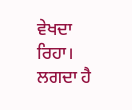ਵੇਖਦਾ ਰਿਹਾ। ਲਗਦਾ ਹੈ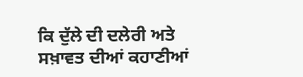ਕਿ ਦੁੱਲੇ ਦੀ ਦਲੇਰੀ ਅਤੇ ਸਖ਼ਾਵਤ ਦੀਆਂ ਕਹਾਣੀਆਂ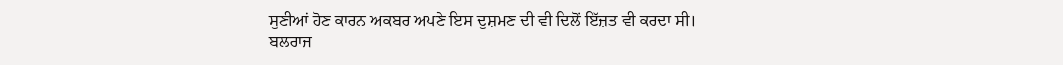ਸੁਣੀਆਂ ਹੋਣ ਕਾਰਨ ਅਕਬਰ ਅਪਣੇ ਇਸ ਦੁਸ਼ਮਣ ਦੀ ਵੀ ਦਿਲੋਂ ਇੱਜ਼ਤ ਵੀ ਕਰਦਾ ਸੀ।
ਬਲਰਾਜ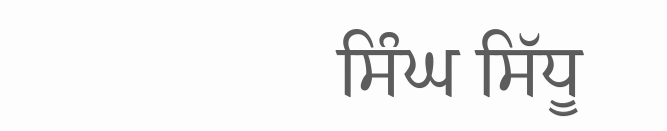ਸਿੰਘ ਸਿੱਧੂ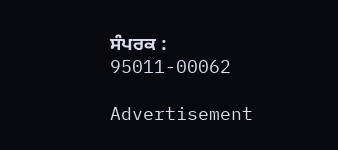ਸੰਪਰਕ : 95011-00062

Advertisement